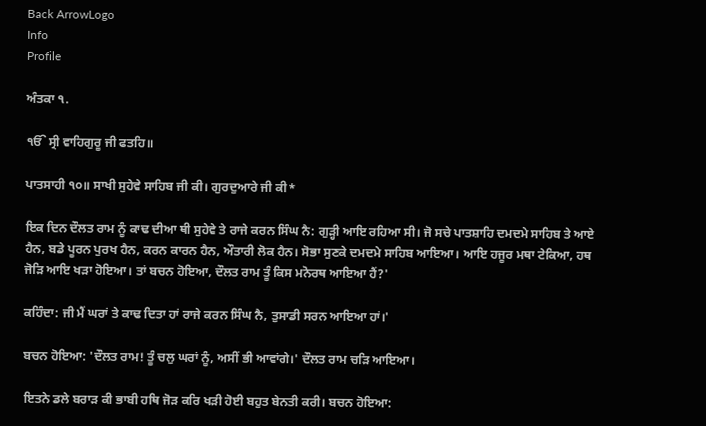Back ArrowLogo
Info
Profile

ਅੰਤਕਾ ੧.

ੴ ਸ੍ਰੀ ਵਾਹਿਗੁਰੂ ਜੀ ਫਤਹਿ॥

ਪਾਤਸਾਹੀ ੧੦॥ ਸਾਖੀ ਸੁਹੇਵੇ ਸਾਹਿਬ ਜੀ ਕੀ। ਗੁਰਦੁਆਰੇ ਜੀ ਕੀ*

ਇਕ ਦਿਨ ਦੌਲਤ ਰਾਮ ਨੂੰ ਕਾਢ ਦੀਆ ਥੀ ਸੁਹੇਵੇ ਤੇ ਰਾਜੇ ਕਰਨ ਸਿੰਘ ਨੈ: ਗੁੜ੍ਹੀ ਆਇ ਰਹਿਆ ਸੀ। ਜੋ ਸਚੇ ਪਾਤਸ਼ਾਹਿ ਦਮਦਮੇ ਸਾਹਿਬ ਤੇ ਆਏ ਹੈਨ, ਬਡੇ ਪੂਰਨ ਪੁਰਖ ਹੈਨ, ਕਰਨ ਕਾਰਨ ਹੈਨ, ਔਤਾਰੀ ਲੋਕ ਹੈਨ। ਸੋਭਾ ਸੁਣਕੇ ਦਮਦਮੇ ਸਾਹਿਬ ਆਇਆ। ਆਇ ਹਜੂਰ ਮਥਾ ਟੇਕਿਆ, ਹਥ ਜੋੜਿ ਆਇ ਖੜਾ ਹੋਇਆ। ਤਾਂ ਬਚਨ ਹੋਇਆ, ਦੌਲਤ ਰਾਮ ਤੂੰ ਕਿਸ ਮਨੋਰਥ ਆਇਆ ਹੈਂ?'

ਕਹਿੰਦਾ: ਜੀ ਮੈਂ ਘਰਾਂ ਤੇ ਕਾਢ ਦਿਤਾ ਹਾਂ ਰਾਜੇ ਕਰਨ ਸਿੰਘ ਨੈ, ਤੁਸਾਡੀ ਸਰਨ ਆਇਆ ਹਾਂ।'

ਬਚਨ ਹੋਇਆ: 'ਦੌਲਤ ਰਾਮ! ਤੂੰ ਚਲੁ ਘਰਾਂ ਨੂੰ, ਅਸੀਂ ਭੀ ਆਵਾਂਗੇ।' ਦੌਲਤ ਰਾਮ ਚੜਿ ਆਇਆ।

ਇਤਨੇ ਡਲੇ ਬਰਾੜ ਕੀ ਭਾਬੀ ਹਥਿ ਜੋੜ ਕਰਿ ਖੜੀ ਹੋਈ ਬਹੁਤ ਬੇਨਤੀ ਕਰੀ। ਬਚਨ ਹੋਇਆ: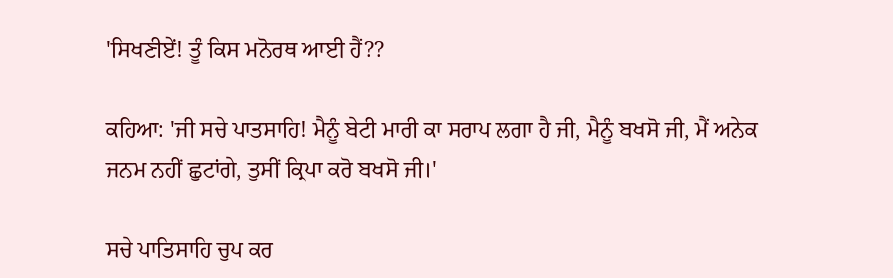'ਸਿਖਣੀਏਂ! ਤੂੰ ਕਿਸ ਮਨੋਰਥ ਆਈ ਹੈਂ??

ਕਹਿਆ: 'ਜੀ ਸਚੇ ਪਾਤਸਾਹਿ! ਮੈਨੂੰ ਬੇਟੀ ਮਾਰੀ ਕਾ ਸਰਾਪ ਲਗਾ ਹੈ ਜੀ, ਮੈਨੂੰ ਬਖਸੋ ਜੀ, ਮੈਂ ਅਨੇਕ ਜਨਮ ਨਹੀਂ ਛੁਟਾਂਗੇ, ਤੁਸੀਂ ਕ੍ਰਿਪਾ ਕਰੋ ਬਖਸੋ ਜੀ।'

ਸਚੇ ਪਾਤਿਸਾਹਿ ਚੁਪ ਕਰ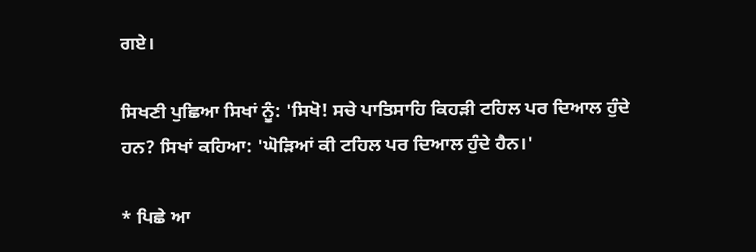ਗਏ।

ਸਿਖਣੀ ਪੁਛਿਆ ਸਿਖਾਂ ਨੂੰ: 'ਸਿਖੋ! ਸਚੇ ਪਾਤਿਸਾਹਿ ਕਿਹੜੀ ਟਹਿਲ ਪਰ ਦਿਆਲ ਹੁੰਦੇ ਹਨ? ਸਿਖਾਂ ਕਹਿਆ: 'ਘੋੜਿਆਂ ਕੀ ਟਹਿਲ ਪਰ ਦਿਆਲ ਹੁੰਦੇ ਹੈਨ।'

* ਪਿਛੇ ਆ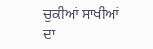ਚੁਕੀਆਂ ਸਾਖੀਆਂ ਦਾ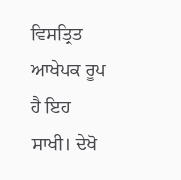ਵਿਸਤ੍ਰਿਤ ਆਖੇਪਕ ਰੂਪ ਹੈ ਇਹ ਸਾਖੀ। ਦੇਖੋ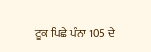ਟੂਕ ਪਿਛੇ ਪੰਨਾ 105 ਦੇ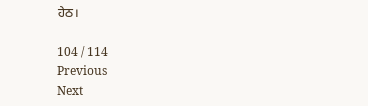ਹੇਠ।

104 / 114
Previous
Next